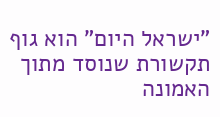"ישראל היום" הוא גוף תקשורת שנוסד מתוך האמונה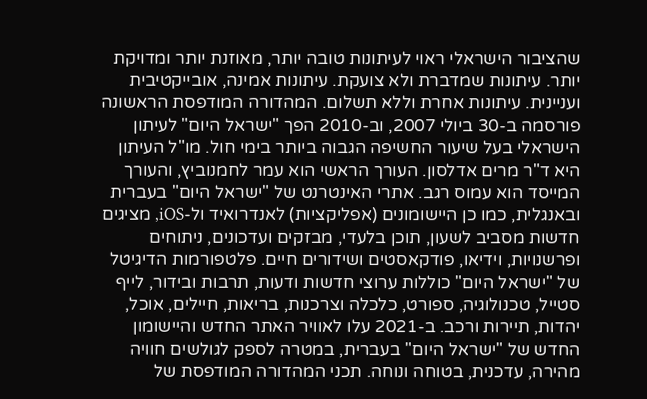שהציבור הישראלי ראוי לעיתונות טובה יותר, מאוזנת יותר ומדויקת יותר. עיתונות שמדברת ולא צועקת. עיתונות אמינה, אובייקטיבית ועניינית. עיתונות אחרת וללא תשלום. המהדורה המודפסת הראשונה פורסמה ב-30 ביולי 2007, וב-2010 הפך "ישראל היום" לעיתון הישראלי בעל שיעור החשיפה הגבוה ביותר בימי חול. מו"ל העיתון היא ד"ר מרים אדלסון. העורך הראשי הוא עמר לחמנוביץ, והעורך המייסד הוא עמוס רגב. אתרי האינטרנט של "ישראל היום" בעברית ובאנגלית, כמו כן היישומונים (אפליקציות) לאנדרואיד ול-iOS, מציגים חדשות מסביב לשעון, תוכן בלעדי, מבזקים ועדכונים, ניתוחים ופרשנויות, וידיאו, פודקאסטים ושידורים חיים. פלטפורמות הדיגיטל של "ישראל היום" כוללות ערוצי חדשות ודעות, תרבות ובידור, לייף סטייל, טכנולוגיה, ספורט, כלכלה וצרכנות, בריאות, חיילים, אוכל, יהדות, תיירות ורכב. ב-2021 עלו לאוויר האתר החדש והיישומון החדש של "ישראל היום" בעברית, במטרה לספק לגולשים חוויה מהירה, עדכנית, בטוחה ונוחה. תכני המהדורה המודפסת של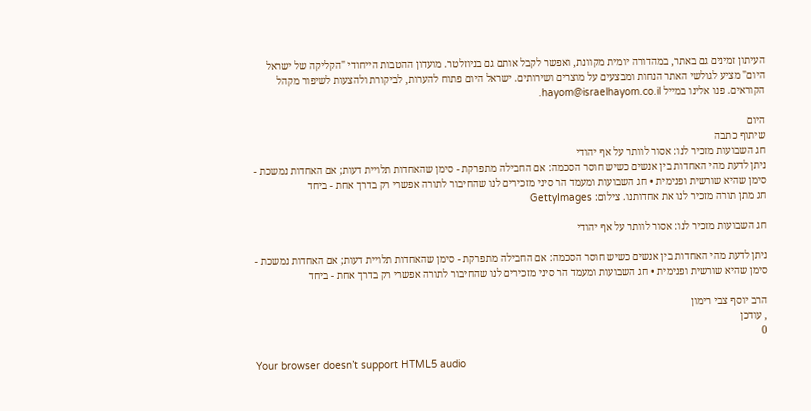העיתון זמינים גם באתר, במהדורה יומית מקוונת, ואפשר לקבל אותם גם בניוזלטר. מועדון ההטבות הייחודי "הקליקה של ישראל היום" מציע לגולשי האתר הנחות ומבצעים על מוצרים ושירותים. ישראל היום פתוח להערות, לביקורת ולהצעות לשיפור מקהל הקוראים. פנו אלינו במייל hayom@israelhayom.co.il.

היום
שיתוף כתבה
חג השבועות מזכיר לנו: אסור לוותר על אף יהודי
ניתן לדעת מהי האחדות בין אנשים כשיש חוסר הסכמה: אם החבילה מתפרקת - סימן שהאחדות תלויית דעות; אם האחדות נמשכת - סימן שהיא שורשית ופנימית • חג השבועות ומעמד הר סיני מזכירים לנו שהחיבור לתורה אפשרי רק בדרך אחת - ביחד
חג מתן תורה מזכיר לנו את אחדותנו. צילום: GettyImages

חג השבועות מזכיר לנו: אסור לוותר על אף יהודי

ניתן לדעת מהי האחדות בין אנשים כשיש חוסר הסכמה: אם החבילה מתפרקת - סימן שהאחדות תלויית דעות; אם האחדות נמשכת - סימן שהיא שורשית ופנימית • חג השבועות ומעמד הר סיני מזכירים לנו שהחיבור לתורה אפשרי רק בדרך אחת - ביחד

הרב יוסף צבי רימון
, עודכן
0

Your browser doesn’t support HTML5 audio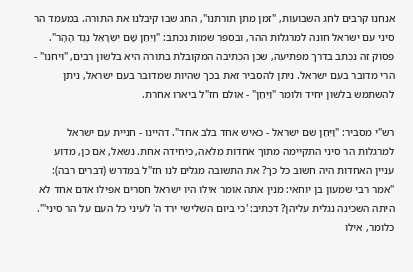אנחנו קרבים לחג השבועות, "זמן מתן תורתנו", החג שבו קיבלנו את התורה. במעמד הר סיני עם ישראל חונה למרגלות ההר, ובספר שמות נכתב: "וַיִּחַן שָׁם יִשְׂרָאֵל נֶגֶד הָהָר". פסוק זה נכתב בדרך מפתיעה, שכן הכתיבה המקובלת בתורה היא בלשון רבים, "ויחנו" - הרי מדובר בעם ישראל. ניתן להסביר זאת בכך שהיות שמדובר בעם ישראל, ניתן להשתמש בלשון יחיד ולומר "וַיִּחַן" - אולם חז"ל ביארו אחרת.

רש"י מסביר: "וַיִּחַן שם ישראל - כאיש אחד בלב אחד". דהיינו - חניית עם ישראל למרגלות הר סיני התקיימה מתוך אחדות מלאה, כיחידה אחת. נשאל, אם כן, מדוע עניין האחדות היה חשוב כל כך? את התשובה מגלים לנו חז"ל במדרש (דברים רבה): "אמר רבי שמעון בן יוחאי: מנין אתה אומר אילו היו ישראל חסרים אפילו אדם אחד לא היתה השכינה נגלית עליהן? דכתיב: 'כי ביום השלישי ירד ה' לעיני כל העם על הר סיני'". כלומר, אילו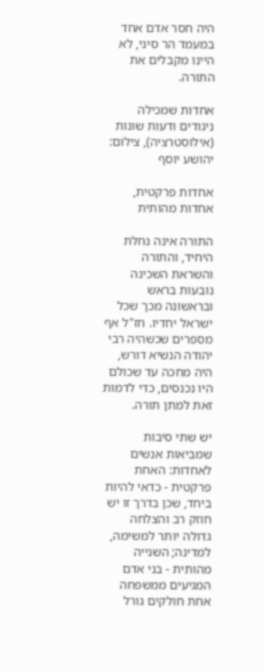היה חסר אדם אחד במעמד הר סיני, לא היינו מקבלים את התורה.

אחדות שמכילה ניגודים ודעות שונות (אילוסטרציה), צילום: יהושע יוסף

אחדות פרקטית, אחדות מהותית

התורה אינה נחלת היחיד, והתורה והשראת השכינה נובעות בראש ובראשונה מכך שכל ישראל יחדיו. חז"ל אף מספרים שכשהיה רבי יהודה הנשיא דורש, היה מחכה עד שכולם היו נכנסים, כדי לדמות זאת למתן תורה.

יש שתי סיבות שמביאות אנשים לאחדות: האחת פרקטית - כדאי להיות ביחד, שכן בדרך זו יש חוזק רב והצלחה גדולה יותר למשימה, למדינה; השנייה מהותית - בני אדם המגיעים ממשפחה אחת חולקים גורל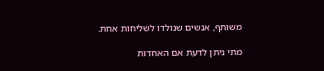משותף, אנשים שנולדו לשליחות אחת.

מתי ניתן לדעת אם האחדות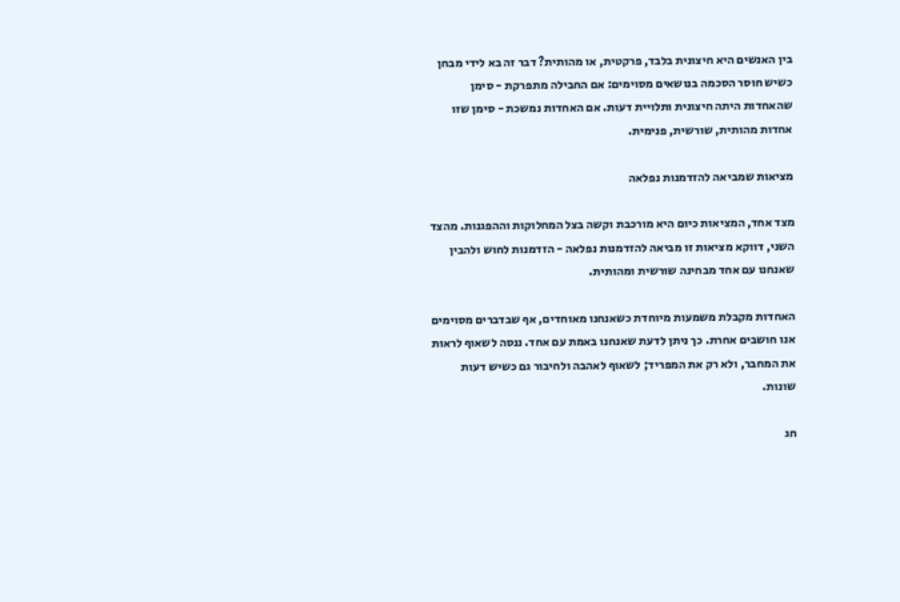בין האנשים היא חיצונית בלבד, פרקטית, או מהותית? דבר זה בא לידי מבחן כשיש חוסר הסכמה בנושאים מסוימים: אם החבילה מתפרקת - סימן שהאחדות היתה חיצונית ותלויית דעות. אם האחדות נמשכת - סימן שזו אחדות מהותית, שורשית, פנימית.

מציאות שמביאה להזדמנות נפלאה

מצד אחד, המציאות כיום היא מורכבת וקשה בצל המחלוקות וההפגנות. מהצד השני, דווקא מציאות זו מביאה להזדמנות נפלאה - הזדמנות לחוש ולהבין שאנחנו עם אחד מבחינה שורשית ומהותית.

האחדות מקבלת משמעות מיוחדת כשאנחנו מאוחדים, אף שבדברים מסוימים אנו חושבים אחרת. כך ניתן לדעת שאנחנו באמת עם אחד. ננסה לשאוף לראות את המחבר, ולא רק את המפריד; לשאוף לאהבה ולחיבור גם כשיש דעות שונות.

חג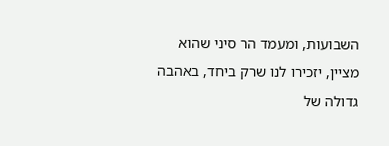השבועות, ומעמד הר סיני שהוא מציין, יזכירו לנו שרק ביחד, באהבה גדולה של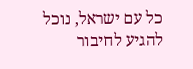כל עם ישראל, נוכל להגיע לחיבור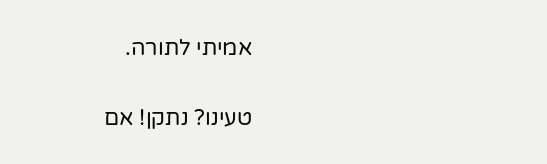אמיתי לתורה.

טעינו? נתקן! אם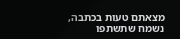מצאתם טעות בכתבה, נשמח שתשתפו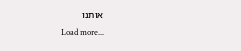אותנו
Load more...